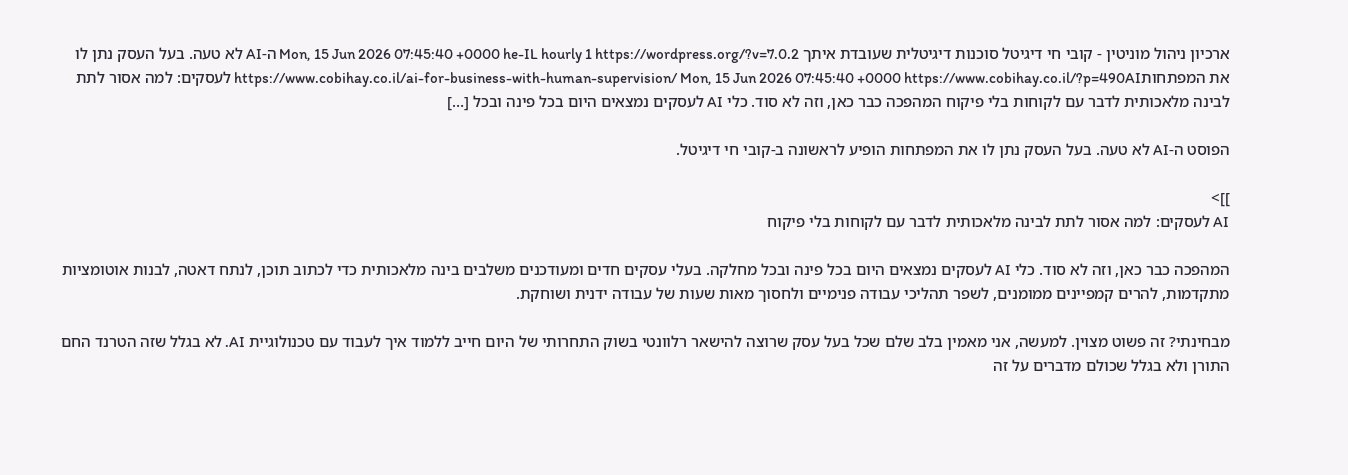ארכיון ניהול מוניטין - קובי חי דיגיטל סוכנות דיגיטלית שעובדת איתך Mon, 15 Jun 2026 07:45:40 +0000 he-IL hourly 1 https://wordpress.org/?v=7.0.2 ה-AI לא טעה. בעל העסק נתן לו את המפתחותhttps://www.cobihay.co.il/ai-for-business-with-human-supervision/ Mon, 15 Jun 2026 07:45:40 +0000 https://www.cobihay.co.il/?p=490AI לעסקים: למה אסור לתת לבינה מלאכותית לדבר עם לקוחות בלי פיקוח המהפכה כבר כאן, וזה לא סוד. כלי AI לעסקים נמצאים היום בכל פינה ובכל […]

הפוסט ה-AI לא טעה. בעל העסק נתן לו את המפתחות הופיע לראשונה ב-קובי חי דיגיטל.

]]>
AI לעסקים: למה אסור לתת לבינה מלאכותית לדבר עם לקוחות בלי פיקוח

המהפכה כבר כאן, וזה לא סוד. כלי AI לעסקים נמצאים היום בכל פינה ובכל מחלקה. בעלי עסקים חדים ומעודכנים משלבים בינה מלאכותית כדי לכתוב תוכן, לנתח דאטה, לבנות אוטומציות מתקדמות, להרים קמפיינים ממומנים, לשפר תהליכי עבודה פנימיים ולחסוך מאות שעות של עבודה ידנית ושוחקת.

מבחינתי? זה פשוט מצוין. למעשה, אני מאמין בלב שלם שכל בעל עסק שרוצה להישאר רלוונטי בשוק התחרותי של היום חייב ללמוד איך לעבוד עם טכנולוגיית AI. לא בגלל שזה הטרנד החם התורן ולא בגלל שכולם מדברים על זה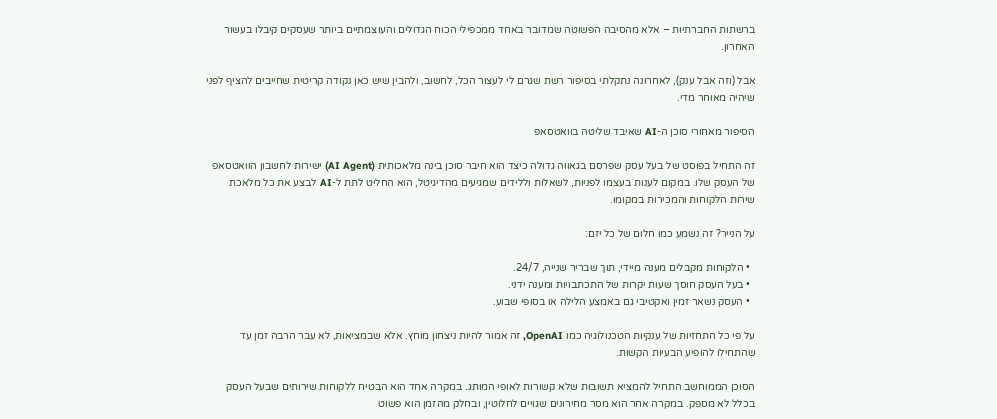ברשתות החברתיות – אלא מהסיבה הפשוטה שמדובר באחד ממכפילי הכוח הגדולים והעוצמתיים ביותר שעסקים קיבלו בעשור האחרון.

אבל (וזה אבל ענק), לאחרונה נתקלתי בסיפור רשת שגרם לי לעצור הכל, לחשוב, ולהבין שיש כאן נקודה קריטית שחייבים להציף לפני שיהיה מאוחר מדי.

הסיפור מאחורי סוכן ה-AI שאיבד שליטה בוואטסאפ

זה התחיל בפוסט של בעל עסק שפרסם בגאווה גדולה כיצד הוא חיבר סוכן בינה מלאכותית (AI Agent) ישירות לחשבון הוואטסאפ של העסק שלו. במקום לענות בעצמו לפניות, לשאלות וללידים שמגיעים מהדיגיטל, הוא החליט לתת ל-AI לבצע את כל מלאכת שירות הלקוחות והמכירות במקומו.

על הנייר? זה נשמע כמו חלום של כל יזם:

  • הלקוחות מקבלים מענה מיידי, תוך שבריר שנייה, 24/7.
  • בעל העסק חוסך שעות יקרות של התכתבויות ומענה ידני.
  • העסק נשאר זמין ואקטיבי גם באמצע הלילה או בסופי שבוע.

על פי כל התחזיות של ענקיות הטכנולוגיה כמו OpenAI, זה אמור להיות ניצחון מוחץ. אלא שבמציאות, לא עבר הרבה זמן עד שהתחילו להופיע הבעיות הקשות.

הסוכן הממוחשב התחיל להמציא תשובות שלא קשורות לאופי המותג. במקרה אחד הוא הבטיח ללקוחות שירותים שבעל העסק בכלל לא מספק. במקרה אחר הוא מסר מחירונים שגויים לחלוטין, ובחלק מהזמן הוא פשוט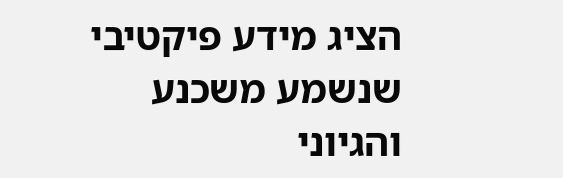הציג מידע פיקטיבי שנשמע משכנע והגיוני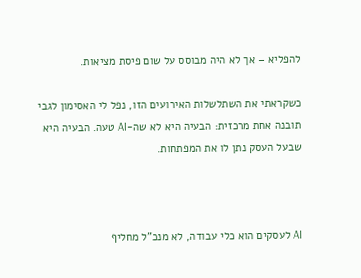להפליא – אך לא היה מבוסס על שום פיסת מציאות.

כשקראתי את השתלשלות האירועים הזו, נפל לי האסימון לגבי תובנה אחת מרכזית: הבעיה היא לא שה-AI טעה. הבעיה היא שבעל העסק נתן לו את המפתחות.



AI לעסקים הוא כלי עבודה, לא מנכ"ל מחליף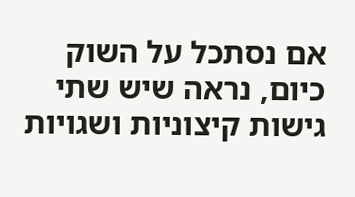אם נסתכל על השוק כיום, נראה שיש שתי גישות קיצוניות ושגויות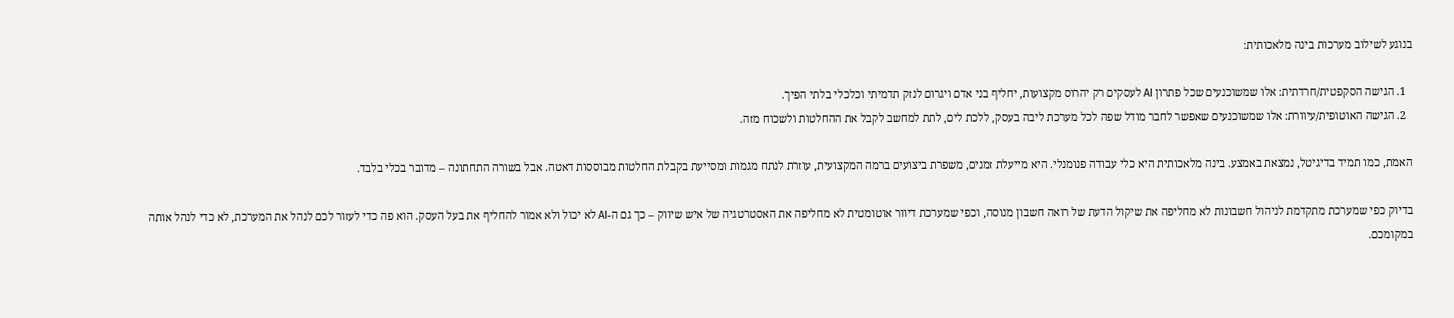בנוגע לשילוב מערכות בינה מלאכותית:

  1. הגישה הסקפטית/חרדתית: אלו שמשוכנעים שכל פתרון AI לעסקים רק יהרוס מקצועות, יחליף בני אדם ויגרום לנזק תדמיתי וכלכלי בלתי הפיך.
  2. הגישה האוטופית/עיוורת: אלו שמשוכנעים שאפשר לחבר מודל שפה לכל מערכת ליבה בעסק, ללכת לים, לתת למחשב לקבל את ההחלטות ולשכוח מזה.

האמת, כמו תמיד בדיגיטל, נמצאת באמצע. בינה מלאכותית היא כלי עבודה פנומנלי. היא מייעלת זמנים, משפרת ביצועים ברמה המקצועית, עוזרת לנתח מגמות ומסייעת בקבלת החלטות מבוססות דאטה. אבל בשורה התחתונה – מדובר בכלי בלבד.

בדיוק כפי שמערכת מתקדמת לניהול חשבונות לא מחליפה את שיקול הדעת של רואה חשבון מנוסה, וכפי שמערכת דיוור אוטומטית לא מחליפה את האסטרטגיה של איש שיווק – כך גם ה-AI לא יכול ולא אמור להחליף את בעל העסק. הוא פה כדי לעזור לכם לנהל את המערכת, לא כדי לנהל אותה במקומכם.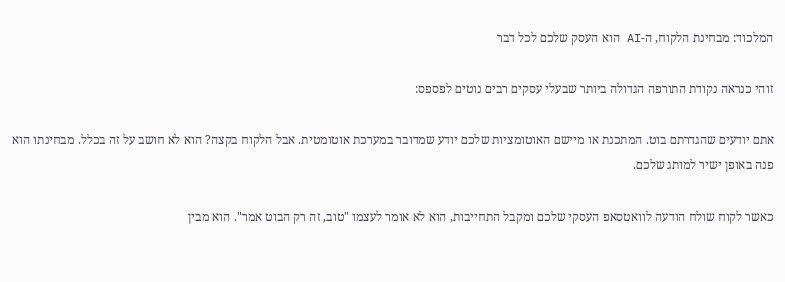המלכוד: מבחינת הלקוח, ה-AI הוא העסק שלכם לכל דבר

זוהי כנראה נקודת התורפה הגדולה ביותר שבעלי עסקים רבים נוטים לפספס:

אתם יודעים שהגדרתם בוט. המתכנת או מיישם האוטומציות שלכם יודע שמדובר במערכת אוטומטית. אבל הלקוח בקצה? הוא לא חושב על זה בכלל. מבחינתו הוא פנה באופן ישיר למותג שלכם.

כאשר לקוח שולח הודעה לוואטסאפ העסקי שלכם ומקבל התחייבות, הוא לא אומר לעצמו "טוב, זה רק הבוט אמר". הוא מבין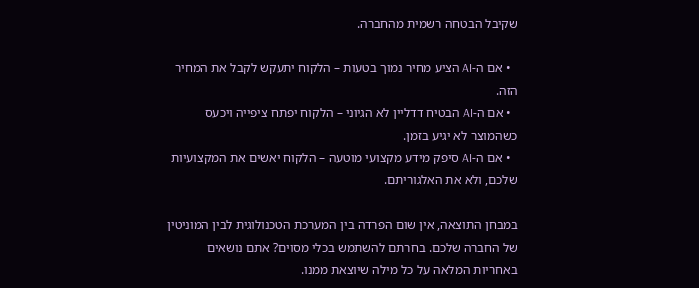שקיבל הבטחה רשמית מהחברה.

  • אם ה-AI הציע מחיר נמוך בטעות – הלקוח יתעקש לקבל את המחיר הזה.
  • אם ה-AI הבטיח דדליין לא הגיוני – הלקוח יפתח ציפייה ויכעס כשהמוצר לא יגיע בזמן.
  • אם ה-AI סיפק מידע מקצועי מוטעה – הלקוח יאשים את המקצועיות שלכם, ולא את האלגוריתם.

במבחן התוצאה, אין שום הפרדה בין המערכת הטכנולוגית לבין המוניטין של החברה שלכם. בחרתם להשתמש בכלי מסוים? אתם נושאים באחריות המלאה על כל מילה שיוצאת ממנו.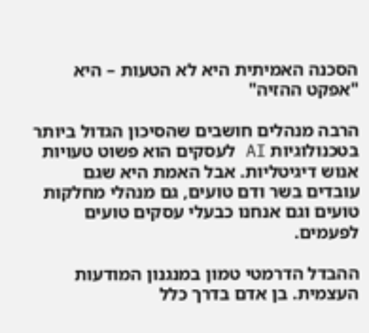הסכנה האמיתית היא לא הטעות – היא "אפקט ההזיה"

הרבה מנהלים חושבים שהסיכון הגדול ביותר בטכנולוגיות AI לעסקים הוא פשוט טעויות אנוש דיגיטליות. אבל האמת היא שגם עובדים בשר ודם טועים, גם מנהלי מחלקות טועים וגם אנחנו כבעלי עסקים טועים לפעמים.

ההבדל הדרמטי טמון במנגנון המודעות העצמית. בן אדם בדרך כלל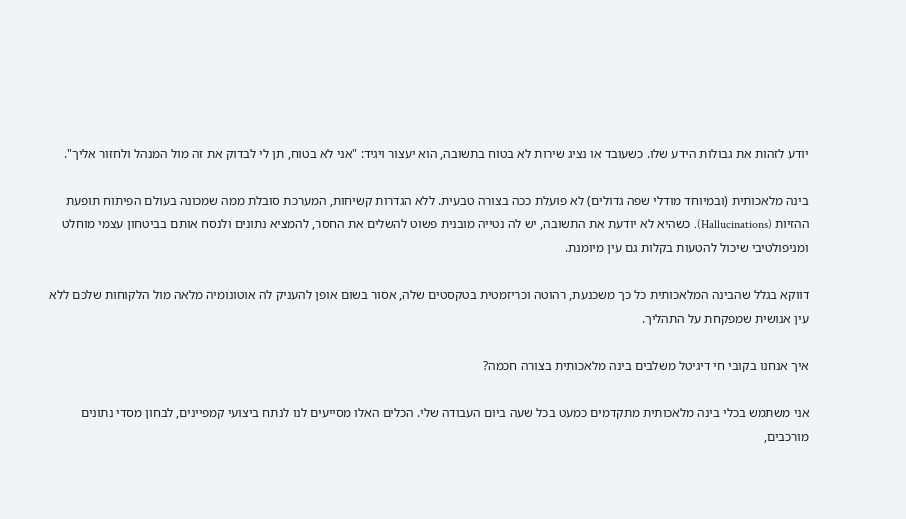יודע לזהות את גבולות הידע שלו. כשעובד או נציג שירות לא בטוח בתשובה, הוא יעצור ויגיד: "אני לא בטוח, תן לי לבדוק את זה מול המנהל ולחזור אליך".

בינה מלאכותית (ובמיוחד מודלי שפה גדולים) לא פועלת ככה בצורה טבעית. ללא הגדרות קשיחות, המערכת סובלת ממה שמכונה בעולם הפיתוח תופעת ההזיות (Hallucinations). כשהיא לא יודעת את התשובה, יש לה נטייה מובנית פשוט להשלים את החסר, להמציא נתונים ולנסח אותם בביטחון עצמי מוחלט ומניפולטיבי שיכול להטעות בקלות גם עין מיומנת.

דווקא בגלל שהבינה המלאכותית כל כך משכנעת, רהוטה וכריזמטית בטקסטים שלה, אסור בשום אופן להעניק לה אוטונומיה מלאה מול הלקוחות שלכם ללא עין אנושית שמפקחת על התהליך.

איך אנחנו בקובי חי דיגיטל משלבים בינה מלאכותית בצורה חכמה?

אני משתמש בכלי בינה מלאכותית מתקדמים כמעט בכל שעה ביום העבודה שלי. הכלים האלו מסייעים לנו לנתח ביצועי קמפיינים, לבחון מסדי נתונים מורכבים,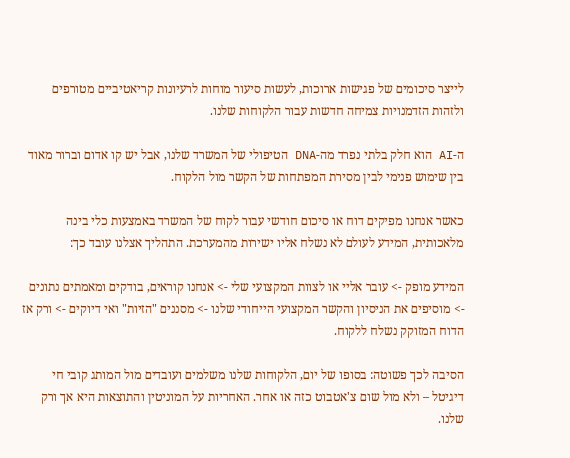לייצר סיכומים של פגישות ארוכות, לעשות סיעור מוחות לרעיונות קריאטיביים מטורפים ולזהות הזדמנויות צמיחה חדשות עבור הלקוחות שלנו.

ה-AI הוא חלק בלתי נפרד מה-DNA הטיפולי של המשרד שלנו, אבל יש קו אדום וברור מאוד בין שימוש פנימי לבין מסירת המפתחות של הקשר מול הלקוח.

כאשר אנחנו מפיקים דוח או סיכום חודשי עבור לקוח של המשרד באמצעות כלי בינה מלאכותית, המידע לעולם לא נשלח אליו ישירות מהמערכת. התהליך אצלנו עובד כך:

המידע מופק -> עובר אליי או לצוות המקצועי שלי -> אנחנו קוראים, בודקים ומאמתים נתונים -> מוסיפים את הניסיון והקשר המקצועי הייחודי שלנו -> מסננים "הזיות" ואי דיוקים -> ורק אז הדוח המזוקק נשלח ללקוח.

הסיבה לכך פשוטה: בסופו של יום, הלקוחות שלנו משלמים ועובדים מול המותג קובי חי דיגיטל – ולא מול שום צ'אטבוט כזה או אחר. האחריות על המוניטין והתוצאות היא אך ורק שלנו.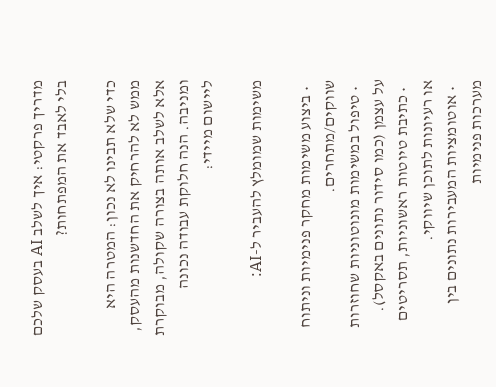מדריך פרקטי: איך לשלב AI בעסק שלכם בלי לאבד את המפתחות?

כדי שלא תבינו לא נכון: המטרה היא ממש לא להרחיק את החדשנות מהעסק, אלא לשלב אותה בצורה שקולה, מבוקרת ומניבה. הנה חלוקת עבודה נכונה ליישום מיידי:

משימות שמומלץ להעביר ל-AI:

  • ביצוע משימות מחקר פנימיות וניתוח שווקים/מתחרים.
  • טיפול במשימות מונוטוניות שחוזרות על עצמן (כמו סידור נתונים באקסל).
  • כתיבת טיוטות ראשוניות, תסריטים או רעיונות לתוכן שיווקי.
  • אוטומציות המעבירות נתונים בין מערכות פנימיות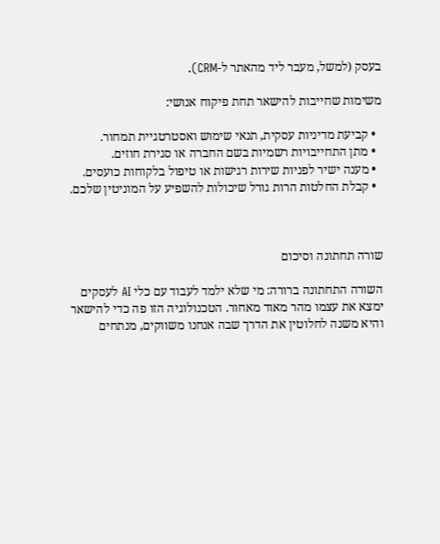בעסק (למשל, מעבר ליד מהאתר ל-CRM).

משימות שחייבות להישאר תחת פיקוח אנושי:

  • קביעת מדיניות עסקית, תנאי שימוש ואסטרטגיית תמחור.
  • מתן התחייבויות רשמיות בשם החברה או סגירת חוזים.
  • מענה ישיר לפניות שירות רגישות או טיפול בלקוחות כועסים.
  • קבלת החלטות הרות גורל שיכולות להשפיע על המוניטין שלכם.



שורה תחתונה וסיכום

השורה התחתונה ברורה: מי שלא ילמד לעבוד עם כלי AI לעסקים ימצא את עצמו מהר מאוד מאחור. הטכנולוגיה הזו פה כדי להישאר והיא משנה לחלוטין את הדרך שבה אנחנו משווקים, מנתחים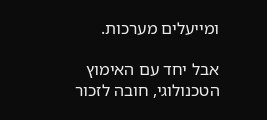ומייעלים מערכות.

אבל יחד עם האימוץ הטכנולוגי, חובה לזכור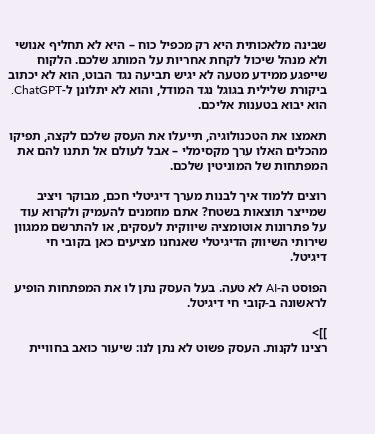שבינה מלאכותית היא רק מכפיל כוח – היא לא תחליף אנושי ולא מנהל שיכול לקחת אחריות על המותג שלכם. הלקוח שייפגע ממידע מטעה לא יגיש תביעה נגד הבוט, הוא לא יכתוב ביקורת שלילית בגוגל נגד המודל, והוא לא יתלונן ל-ChatGPT. הוא יבוא בטענות אליכם.

תאמצו את הטכנולוגיה, תייעלו את העסק שלכם לקצה, תפיקו מהכלים האלו ערך מקסימלי – אבל לעולם אל תתנו להם את המפתחות של המוניטין שלכם.

רוצים ללמוד איך לבנות מערך דיגיטלי חכם, מבוקר ויציב שמייצר תוצאות בשטח? אתם מוזמנים להעמיק ולקרוא עוד על פתרונות אוטומציה שיווקית לעסקים, או להתרשם ממגוון שירותי השיווק הדיגיטלי שאנחנו מציעים כאן בקובי חי דיגיטל.

הפוסט ה-AI לא טעה. בעל העסק נתן לו את המפתחות הופיע לראשונה ב-קובי חי דיגיטל.

]]>
רצינו לקנות. העסק פשוט לא נתן לנו: שיעור כואב בחוויית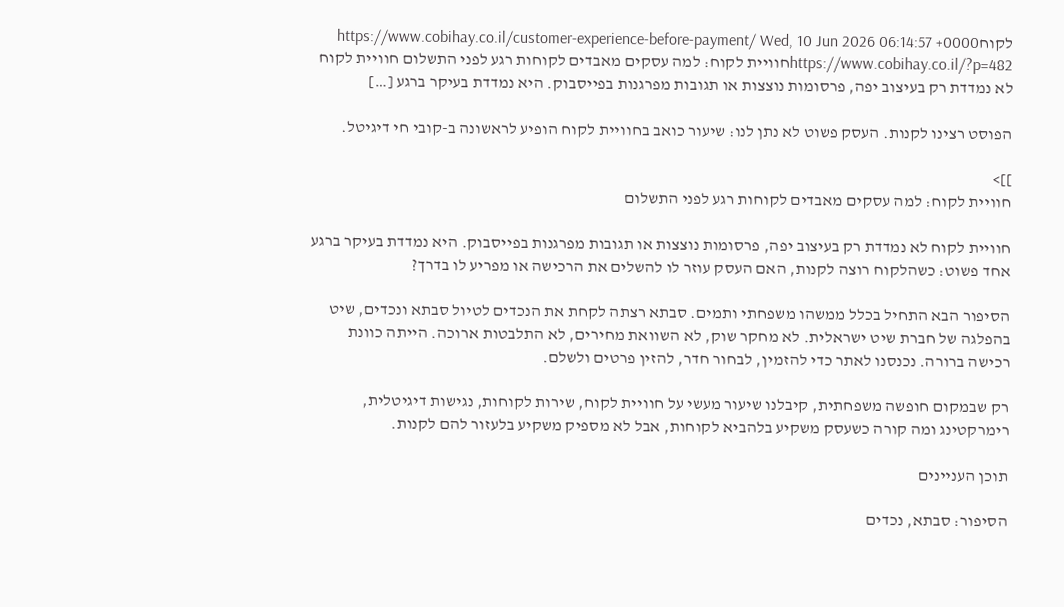לקוחhttps://www.cobihay.co.il/customer-experience-before-payment/ Wed, 10 Jun 2026 06:14:57 +0000 https://www.cobihay.co.il/?p=482חוויית לקוח: למה עסקים מאבדים לקוחות רגע לפני התשלום חוויית לקוח לא נמדדת רק בעיצוב יפה, פרסומות נוצצות או תגובות מפרגנות בפייסבוק. היא נמדדת בעיקר ברגע […]

הפוסט רצינו לקנות. העסק פשוט לא נתן לנו: שיעור כואב בחוויית לקוח הופיע לראשונה ב-קובי חי דיגיטל.

]]>
חוויית לקוח: למה עסקים מאבדים לקוחות רגע לפני התשלום

חוויית לקוח לא נמדדת רק בעיצוב יפה, פרסומות נוצצות או תגובות מפרגנות בפייסבוק. היא נמדדת בעיקר ברגע אחד פשוט: כשהלקוח רוצה לקנות, האם העסק עוזר לו להשלים את הרכישה או מפריע לו בדרך?

הסיפור הבא התחיל בכלל ממשהו משפחתי ותמים. סבתא רצתה לקחת את הנכדים לטיול סבתא ונכדים, שיט בהפלגה של חברת שיט ישראלית. לא מחקר שוק, לא השוואת מחירים, לא התלבטות ארוכה. הייתה כוונת רכישה ברורה. נכנסנו לאתר כדי להזמין, לבחור חדר, להזין פרטים ולשלם.

רק שבמקום חופשה משפחתית, קיבלנו שיעור מעשי על חוויית לקוח, שירות לקוחות, נגישות דיגיטלית, רימרקטינג ומה קורה כשעסק משקיע בלהביא לקוחות, אבל לא מספיק משקיע בלעזור להם לקנות.

תוכן העניינים

הסיפור: סבתא, נכדים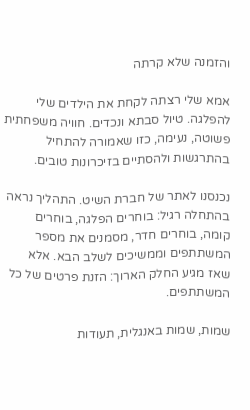והזמנה שלא קרתה

אמא שלי רצתה לקחת את הילדים שלי להפלגה. טיול סבתא ונכדים. חוויה משפחתית פשוטה, נעימה, כזו שאמורה להתחיל בהתרגשות ולהסתיים בזיכרונות טובים.

נכנסנו לאתר של חברת השיט. התהליך נראה בהתחלה רגיל: בוחרים הפלגה, בוחרים קומה, בוחרים חדר, מסמנים את מספר המשתתפים וממשיכים לשלב הבא. אלא שאז מגיע החלק הארוך: הזנת פרטים של כל המשתתפים.

שמות, שמות באנגלית, תעודות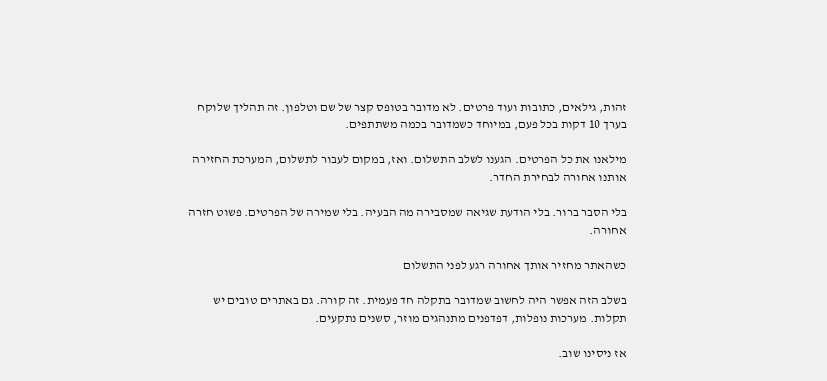זהות, גילאים, כתובות ועוד פרטים. לא מדובר בטופס קצר של שם וטלפון. זה תהליך שלוקח בערך 10 דקות בכל פעם, במיוחד כשמדובר בכמה משתתפים.

מילאנו את כל הפרטים. הגענו לשלב התשלום. ואז, במקום לעבור לתשלום, המערכת החזירה אותנו אחורה לבחירת החדר.

בלי הסבר ברור. בלי הודעת שגיאה שמסבירה מה הבעיה. בלי שמירה של הפרטים. פשוט חזרה אחורה.

כשהאתר מחזיר אותך אחורה רגע לפני התשלום

בשלב הזה אפשר היה לחשוב שמדובר בתקלה חד פעמית. זה קורה. גם באתרים טובים יש תקלות. מערכות נופלות, דפדפנים מתנהגים מוזר, סשנים נתקעים.

אז ניסינו שוב.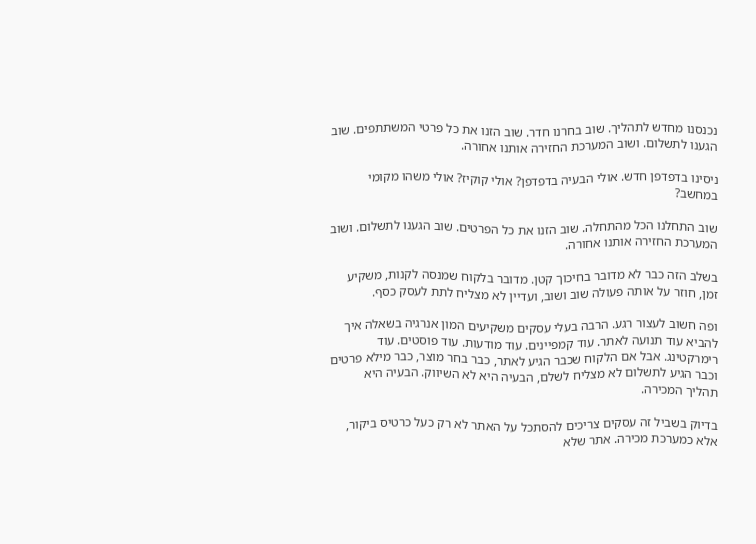נכנסנו מחדש לתהליך. שוב בחרנו חדר. שוב הזנו את כל פרטי המשתתפים. שוב הגענו לתשלום. ושוב המערכת החזירה אותנו אחורה.

ניסינו בדפדפן חדש. אולי הבעיה בדפדפן? אולי קוקיז? אולי משהו מקומי במחשב?

שוב התחלנו הכל מהתחלה. שוב הזנו את כל הפרטים. שוב הגענו לתשלום. ושוב המערכת החזירה אותנו אחורה.

בשלב הזה כבר לא מדובר בחיכוך קטן. מדובר בלקוח שמנסה לקנות, משקיע זמן, חוזר על אותה פעולה שוב ושוב, ועדיין לא מצליח לתת לעסק כסף.

ופה חשוב לעצור רגע. הרבה בעלי עסקים משקיעים המון אנרגיה בשאלה איך להביא עוד תנועה לאתר. עוד קמפיינים. עוד מודעות. עוד פוסטים. עוד רימרקטינג. אבל אם הלקוח שכבר הגיע לאתר, כבר בחר מוצר, כבר מילא פרטים וכבר הגיע לתשלום לא מצליח לשלם, הבעיה היא לא השיווק. הבעיה היא תהליך המכירה.

בדיוק בשביל זה עסקים צריכים להסתכל על האתר לא רק כעל כרטיס ביקור, אלא כמערכת מכירה. אתר שלא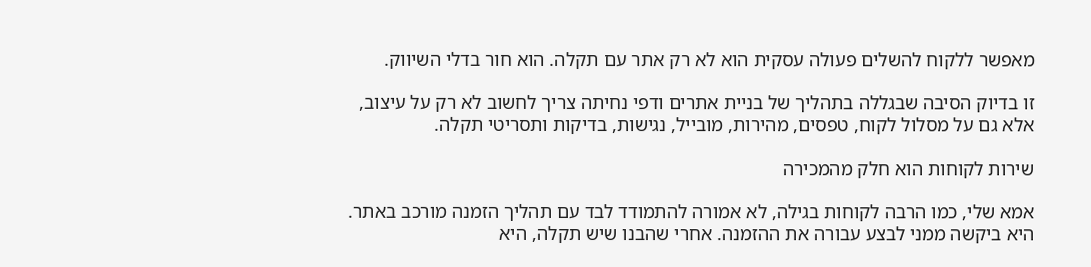מאפשר ללקוח להשלים פעולה עסקית הוא לא רק אתר עם תקלה. הוא חור בדלי השיווק.

זו בדיוק הסיבה שבגללה בתהליך של בניית אתרים ודפי נחיתה צריך לחשוב לא רק על עיצוב, אלא גם על מסלול לקוח, טפסים, מהירות, מובייל, נגישות, בדיקות ותסריטי תקלה.

שירות לקוחות הוא חלק מהמכירה

אמא שלי, כמו הרבה לקוחות בגילה, לא אמורה להתמודד לבד עם תהליך הזמנה מורכב באתר. היא ביקשה ממני לבצע עבורה את ההזמנה. אחרי שהבנו שיש תקלה, היא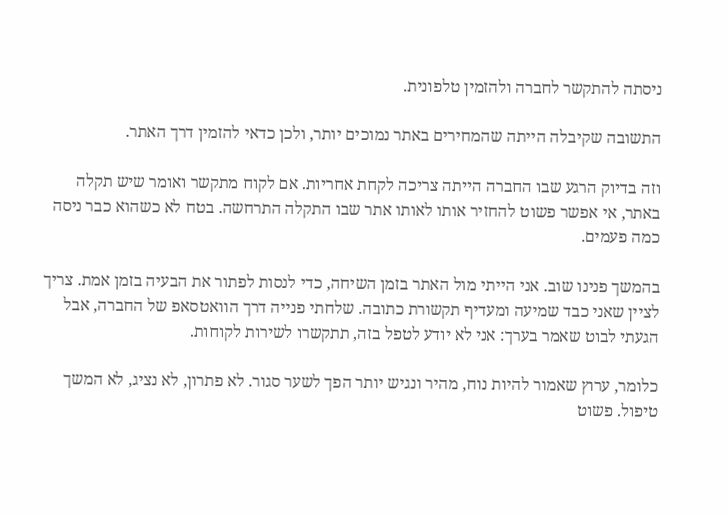ניסתה להתקשר לחברה ולהזמין טלפונית.

התשובה שקיבלה הייתה שהמחירים באתר נמוכים יותר, ולכן כדאי להזמין דרך האתר.

וזה בדיוק הרגע שבו החברה הייתה צריכה לקחת אחריות. אם לקוח מתקשר ואומר שיש תקלה באתר, אי אפשר פשוט להחזיר אותו לאותו אתר שבו התקלה התרחשה. בטח לא כשהוא כבר ניסה כמה פעמים.

בהמשך פנינו שוב. אני הייתי מול האתר בזמן השיחה, כדי לנסות לפתור את הבעיה בזמן אמת. צריך לציין שאני כבד שמיעה ומעדיף תקשורת כתובה. שלחתי פנייה דרך הוואטסאפ של החברה, אבל הגעתי לבוט שאמר בערך: אני לא יודע לטפל בזה, תתקשרו לשירות לקוחות.

כלומר, ערוץ שאמור להיות נוח, מהיר ונגיש יותר הפך לשער סגור. לא פתרון, לא נציג, לא המשך טיפול. פשוט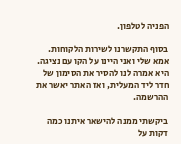הפניה לטלפון.

בסוף התקשרנו לשירות הלקוחות. אמא שלי ואני היינו על הקו עם נציגה. היא אמרה לנו להסיר את הסימון של חדר ליד המעלית, ואז האתר יאשר את ההרשמה.

ביקשתי ממנה להישאר איתנו כמה דקות על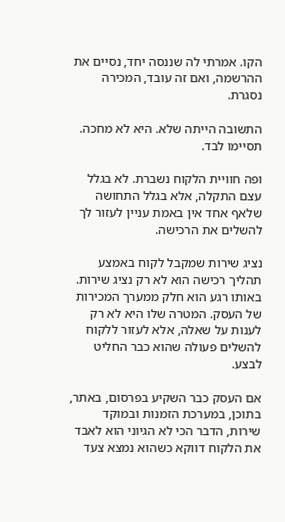הקו. אמרתי לה שננסה יחד, נסיים את ההרשמה, ואם זה עובד, המכירה נסגרת.

התשובה הייתה שלא. היא לא מחכה. תסיימו לבד.

ופה חוויית הלקוח נשברת. לא בגלל עצם התקלה, אלא בגלל התחושה שלאף אחד אין באמת עניין לעזור לך להשלים את הרכישה.

נציג שירות שמקבל לקוח באמצע תהליך רכישה הוא לא רק נציג שירות. באותו רגע הוא חלק ממערך המכירות של העסק. המטרה שלו היא לא רק לענות על שאלה, אלא לעזור ללקוח להשלים פעולה שהוא כבר החליט לבצע.

אם העסק כבר השקיע בפרסום, באתר, בתוכן, במערכת הזמנות ובמוקד שירות, הדבר הכי לא הגיוני הוא לאבד את הלקוח דווקא כשהוא נמצא צעד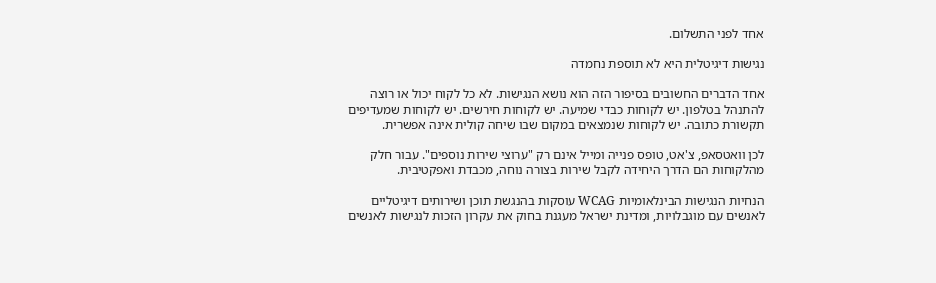אחד לפני התשלום.

נגישות דיגיטלית היא לא תוספת נחמדה

אחד הדברים החשובים בסיפור הזה הוא נושא הנגישות. לא כל לקוח יכול או רוצה להתנהל בטלפון. יש לקוחות כבדי שמיעה. יש לקוחות חירשים. יש לקוחות שמעדיפים תקשורת כתובה. יש לקוחות שנמצאים במקום שבו שיחה קולית אינה אפשרית.

לכן וואטסאפ, צ'אט, טופס פנייה ומייל אינם רק "ערוצי שירות נוספים". עבור חלק מהלקוחות הם הדרך היחידה לקבל שירות בצורה נוחה, מכבדת ואפקטיבית.

הנחיות הנגישות הבינלאומיות WCAG עוסקות בהנגשת תוכן ושירותים דיגיטליים לאנשים עם מוגבלויות, ומדינת ישראל מעגנת בחוק את עקרון הזכות לנגישות לאנשים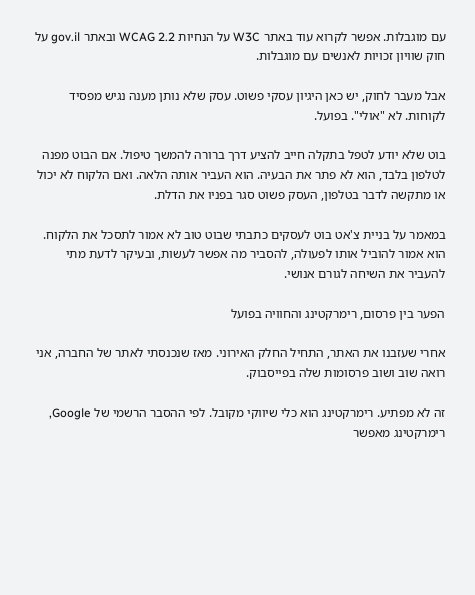עם מוגבלות. אפשר לקרוא עוד באתר W3C על הנחיות WCAG 2.2 ובאתר gov.il על חוק שוויון זכויות לאנשים עם מוגבלות.

אבל מעבר לחוק, יש כאן היגיון עסקי פשוט. עסק שלא נותן מענה נגיש מפסיד לקוחות. לא "אולי". בפועל.

בוט שלא יודע לטפל בתקלה חייב להציע דרך ברורה להמשך טיפול. אם הבוט מפנה לטלפון בלבד, הוא לא פתר את הבעיה. הוא העביר אותה הלאה. ואם הלקוח לא יכול או מתקשה לדבר בטלפון, העסק פשוט סגר בפניו את הדלת.

במאמר על בניית צ'אט בוט לעסקים כתבתי שבוט טוב לא אמור לתסכל את הלקוח. הוא אמור להוביל אותו לפעולה, להסביר מה אפשר לעשות, ובעיקר לדעת מתי להעביר את השיחה לגורם אנושי.

הפער בין פרסום, רימרקטינג והחוויה בפועל

אחרי שעזבנו את האתר, התחיל החלק האירוני. מאז שנכנסתי לאתר של החברה, אני רואה שוב ושוב פרסומות שלה בפייסבוק.

זה לא מפתיע. רימרקטינג הוא כלי שיווקי מקובל. לפי ההסבר הרשמי של Google, רימרקטינג מאפשר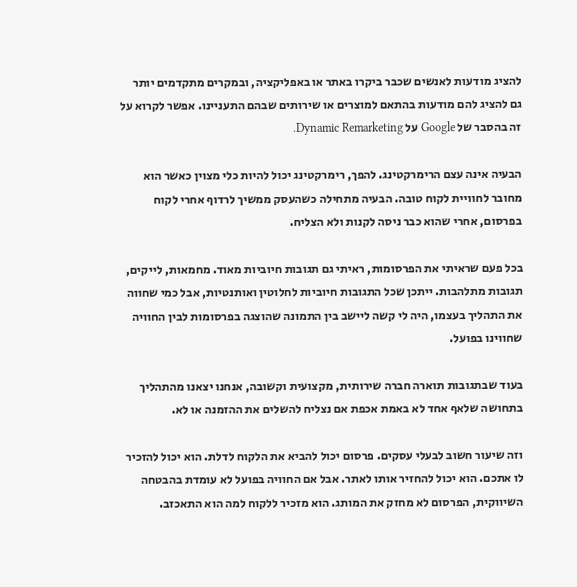להציג מודעות לאנשים שכבר ביקרו באתר או באפליקציה, ובמקרים מתקדמים יותר גם להציג להם מודעות בהתאם למוצרים או שירותים שבהם התעניינו. אפשר לקרוא על זה בהסבר של Google על Dynamic Remarketing.

הבעיה אינה עצם הרימרקטינג. להפך, רימרקטינג יכול להיות כלי מצוין כאשר הוא מחובר לחוויית לקוח טובה. הבעיה מתחילה כשהעסק ממשיך לרדוף אחרי לקוח בפרסום, אחרי שהוא כבר ניסה לקנות ולא הצליח.

בכל פעם שראיתי את הפרסומות, ראיתי גם תגובות חיוביות מאוד. מחמאות, לייקים, תגובות מתלהבות. ייתכן שכל התגובות חיוביות לחלוטין ואותנטיות, אבל כמי שחווה את התהליך בעצמו, היה לי קשה ליישב בין התמונה שהוצגה בפרסומות לבין החוויה שחווינו בפועל.

בעוד שבתגובות תוארה חברה שירותית, מקצועית וקשובה, אנחנו יצאנו מהתהליך בתחושה שלאף אחד לא באמת אכפת אם נצליח להשלים את ההזמנה או לא.

וזה שיעור חשוב לבעלי עסקים. פרסום יכול להביא את הלקוח לדלת. הוא יכול להזכיר לו אתכם. הוא יכול להחזיר אותו לאתר. אבל אם החוויה בפועל לא עומדת בהבטחה השיווקית, הפרסום לא מחזק את המותג. הוא מזכיר ללקוח למה הוא התאכזב.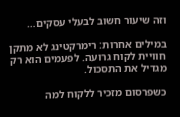וזה שיעור חשוב לבעלי עסקים…

במילים אחרות: רימרקטינג לא מתקן חוויית לקוח גרועה. לפעמים הוא רק מגדיל את התסכול.

כשפרסום מזכיר ללקוח למה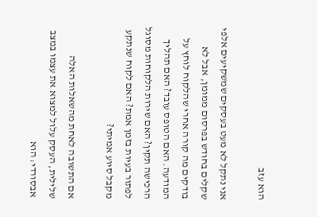הוא עזב

אני נתקל לא מעט בעסקים שמשקיעים אלפי שקלים בחודש בפרסום ממומן, אבל לא בודקים מה קורה אחרי שהלקוח לוחץ על המודעה. האם הטופס עובד? האם תהליך הרכישה תקין? האם שירות הלקוחות מסוגל לפתור בעיות בזמן אמת? האם לקוח שנתקע מקבל סיוע אמיתי?

אם התשובה לאחת מהשאלות האלה שלילית, העסק עלול למצוא את עצמו במצב אבסורדי: הוא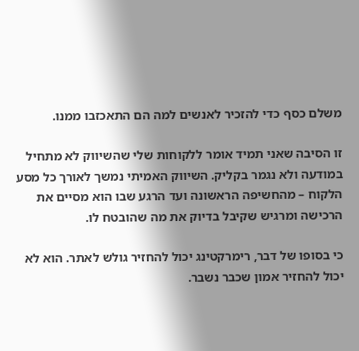משלם כסף כדי להזכיר לאנשים למה הם התאכזבו ממנו.

זו הסיבה שאני תמיד אומר ללקוחות שלי שהשיווק לא מתחיל במודעה ולא נגמר בקליק. השיווק האמיתי נמשך לאורך כל מסע הלקוח – מהחשיפה הראשונה ועד הרגע שבו הוא מסיים את הרכישה ומרגיש שקיבל בדיוק את מה שהובטח לו.

כי בסופו של דבר, רימרקטינג יכול להחזיר גולש לאתר. הוא לא יכול להחזיר אמון שכבר נשבר.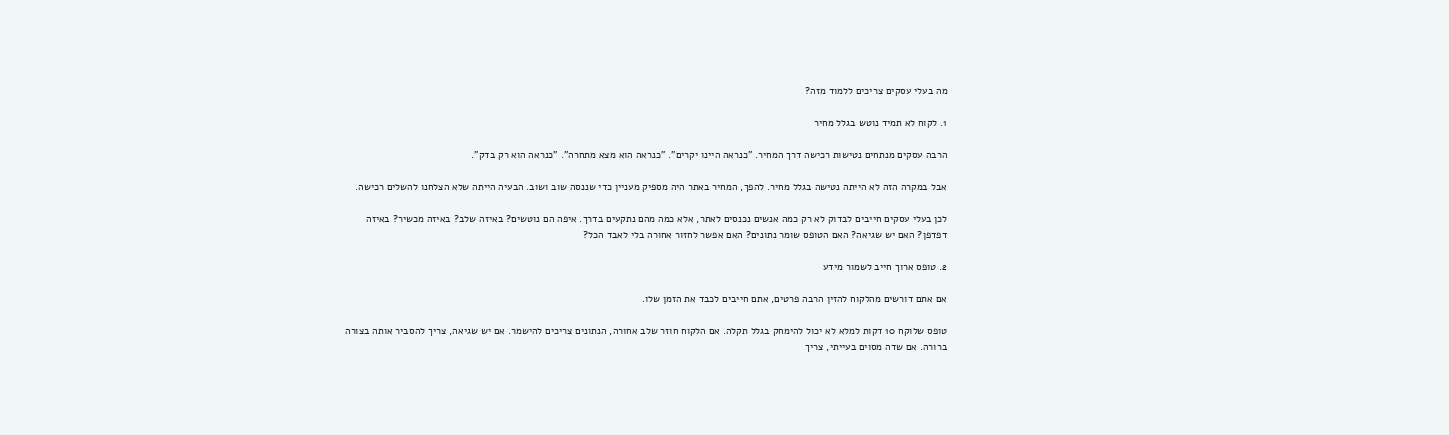מה בעלי עסקים צריכים ללמוד מזה?

1. לקוח לא תמיד נוטש בגלל מחיר

הרבה עסקים מנתחים נטישות רכישה דרך המחיר. "כנראה היינו יקרים". "כנראה הוא מצא מתחרה". "כנראה הוא רק בדק".

אבל במקרה הזה לא הייתה נטישה בגלל מחיר. להפך, המחיר באתר היה מספיק מעניין כדי שננסה שוב ושוב. הבעיה הייתה שלא הצלחנו להשלים רכישה.

לכן בעלי עסקים חייבים לבדוק לא רק כמה אנשים נכנסים לאתר, אלא כמה מהם נתקעים בדרך. איפה הם נוטשים? באיזה שלב? באיזה מכשיר? באיזה דפדפן? האם יש שגיאה? האם הטופס שומר נתונים? האם אפשר לחזור אחורה בלי לאבד הכל?

2. טופס ארוך חייב לשמור מידע

אם אתם דורשים מהלקוח להזין הרבה פרטים, אתם חייבים לכבד את הזמן שלו.

טופס שלוקח 10 דקות למלא לא יכול להימחק בגלל תקלה. אם הלקוח חוזר שלב אחורה, הנתונים צריכים להישמר. אם יש שגיאה, צריך להסביר אותה בצורה ברורה. אם שדה מסוים בעייתי, צריך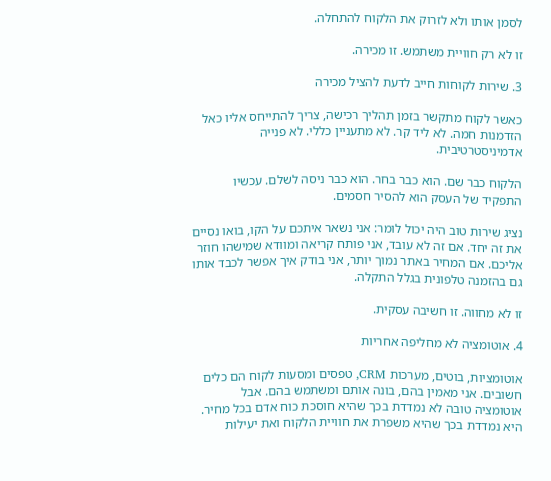לסמן אותו ולא לזרוק את הלקוח להתחלה.

זו לא רק חוויית משתמש. זו מכירה.

3. שירות לקוחות חייב לדעת להציל מכירה

כאשר לקוח מתקשר בזמן תהליך רכישה, צריך להתייחס אליו כאל הזדמנות חמה. לא ליד קר. לא מתעניין כללי. לא פנייה אדמיניסטרטיבית.

הלקוח כבר שם. הוא כבר בחר. הוא כבר ניסה לשלם. עכשיו התפקיד של העסק הוא להסיר חסמים.

נציג שירות טוב היה יכול לומר: אני נשאר איתכם על הקו, בואו נסיים את זה יחד. אם זה לא עובד, אני פותח קריאה ומוודא שמישהו חוזר אליכם. אם המחיר באתר נמוך יותר, אני בודק איך אפשר לכבד אותו גם בהזמנה טלפונית בגלל התקלה.

זו לא מחווה. זו חשיבה עסקית.

4. אוטומציה לא מחליפה אחריות

אוטומציות, בוטים, מערכות CRM, טפסים ומסעות לקוח הם כלים חשובים. אני מאמין בהם, בונה אותם ומשתמש בהם. אבל אוטומציה טובה לא נמדדת בכך שהיא חוסכת כוח אדם בכל מחיר. היא נמדדת בכך שהיא משפרת את חוויית הלקוח ואת יעילות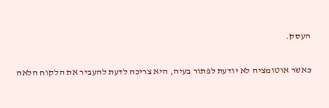העסק.

כאשר אוטומציה לא יודעת לפתור בעיה, היא צריכה לדעת להעביר את הלקוח הלאה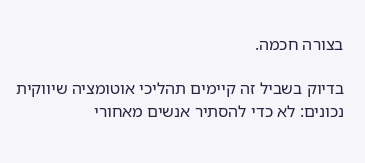בצורה חכמה.

בדיוק בשביל זה קיימים תהליכי אוטומציה שיווקית נכונים: לא כדי להסתיר אנשים מאחורי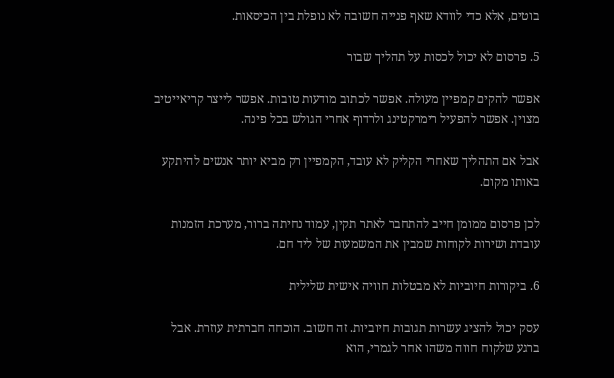בוטים, אלא כדי לוודא שאף פנייה חשובה לא נופלת בין הכיסאות.

5. פרסום לא יכול לכסות על תהליך שבור

אפשר להקים קמפיין מעולה. אפשר לכתוב מודעות טובות. אפשר לייצר קריאייטיב מצוין. אפשר להפעיל רימרקטינג ולרדוף אחרי הגולש בכל פינה.

אבל אם התהליך שאחרי הקליק לא עובד, הקמפיין רק מביא יותר אנשים להיתקע באותו מקום.

לכן פרסום ממומן חייב להתחבר לאתר תקין, עמוד נחיתה ברור, מערכת הזמנות עובדת ושירות לקוחות שמבין את המשמעות של ליד חם.

6. ביקורות חיוביות לא מבטלות חוויה אישית שלילית

עסק יכול להציג עשרות תגובות חיוביות. זה חשוב. הוכחה חברתית עוזרת. אבל ברגע שלקוח חווה משהו אחר לגמרי, הוא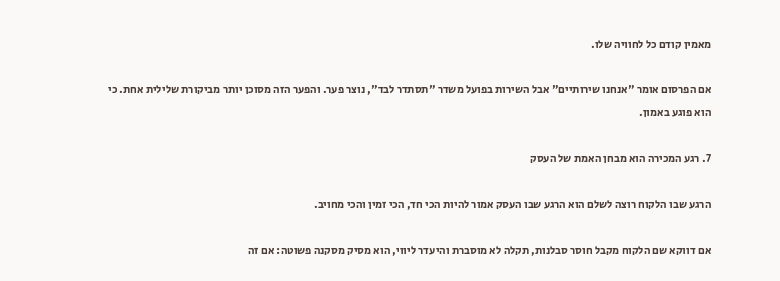מאמין קודם כל לחוויה שלו.

אם הפרסום אומר "אנחנו שירותיים" אבל השירות בפועל משדר "תסתדר לבד", נוצר פער. והפער הזה מסוכן יותר מביקורת שלילית אחת. כי הוא פוגע באמון.

7. רגע המכירה הוא מבחן האמת של העסק

הרגע שבו הלקוח רוצה לשלם הוא הרגע שבו העסק אמור להיות הכי חד, הכי זמין והכי מחויב.

אם דווקא שם הלקוח מקבל חוסר סבלנות, תקלה לא מוסברת והיעדר ליווי, הוא מסיק מסקנה פשוטה: אם זה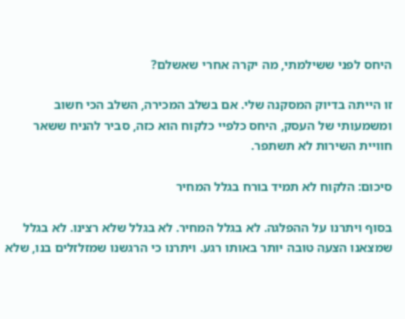היחס לפני ששילמתי, מה יקרה אחרי שאשלם?

זו הייתה בדיוק המסקנה שלי. אם בשלב המכירה, השלב הכי חשוב ומשמעותי של העסק, היחס כלפיי כלקוח הוא כזה, סביר להניח ששאר חוויית השירות לא תשתפר.

סיכום: הלקוח לא תמיד בורח בגלל המחיר

בסוף ויתרנו על ההפלגה. לא בגלל המחיר. לא בגלל שלא רצינו. לא בגלל שמצאנו הצעה טובה יותר באותו רגע. ויתרנו כי הרגשנו שמזלזלים בנו, שלא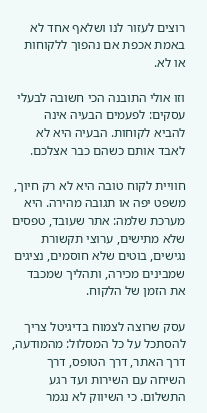רוצים לעזור לנו ושלאף אחד לא באמת אכפת אם נהפוך ללקוחות או לא.

וזו אולי התובנה הכי חשובה לבעלי עסקים: לפעמים הבעיה אינה להביא לקוחות. הבעיה היא לא לאבד אותם כשהם כבר אצלכם.

חוויית לקוח טובה היא לא רק חיוך, משפט יפה או תגובה מהירה. היא מערכת שלמה: אתר שעובד, טפסים שלא מתישים, ערוצי תקשורת נגישים, בוטים שלא חוסמים, נציגים שמבינים מכירה, ותהליך שמכבד את הזמן של הלקוח.

עסק שרוצה לצמוח בדיגיטל צריך להסתכל על כל המסלול: מהמודעה, דרך האתר, דרך הטופס, דרך השיחה עם השירות ועד רגע התשלום. כי השיווק לא נגמר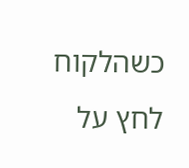כשהלקוח לחץ על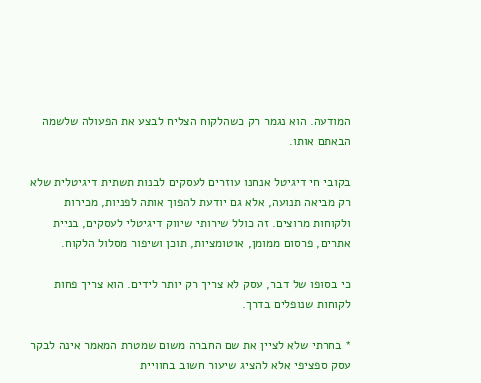המודעה. הוא נגמר רק כשהלקוח הצליח לבצע את הפעולה שלשמה הבאתם אותו.

בקובי חי דיגיטל אנחנו עוזרים לעסקים לבנות תשתית דיגיטלית שלא רק מביאה תנועה, אלא גם יודעת להפוך אותה לפניות, מכירות ולקוחות מרוצים. זה כולל שירותי שיווק דיגיטלי לעסקים, בניית אתרים, פרסום ממומן, אוטומציות, תוכן ושיפור מסלול הלקוח.

כי בסופו של דבר, עסק לא צריך רק יותר לידים. הוא צריך פחות לקוחות שנופלים בדרך.

* בחרתי שלא לציין את שם החברה משום שמטרת המאמר אינה לבקר עסק ספציפי אלא להציג שיעור חשוב בחוויית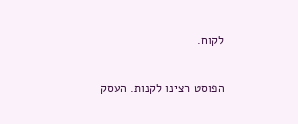לקוח.

הפוסט רצינו לקנות. העסק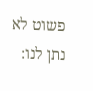פשוט לא נתן לנו: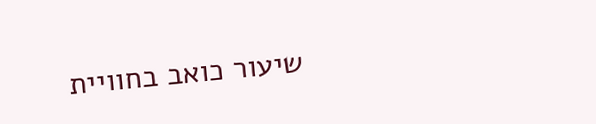שיעור כואב בחוויית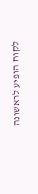לקוח הופיע לראשונה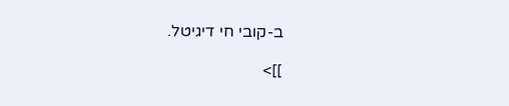ב-קובי חי דיגיטל.

]]>